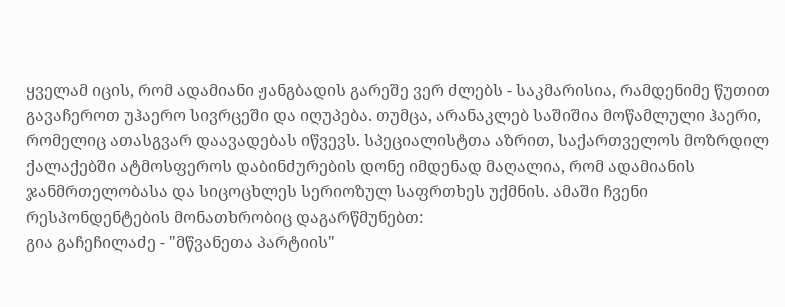ყველამ იცის, რომ ადამიანი ჟანგბადის გარეშე ვერ ძლებს - საკმარისია, რამდენიმე წუთით გავაჩეროთ უჰაერო სივრცეში და იღუპება. თუმცა, არანაკლებ საშიშია მოწამლული ჰაერი, რომელიც ათასგვარ დაავადებას იწვევს. სპეციალისტთა აზრით, საქართველოს მოზრდილ ქალაქებში ატმოსფეროს დაბინძურების დონე იმდენად მაღალია, რომ ადამიანის ჯანმრთელობასა და სიცოცხლეს სერიოზულ საფრთხეს უქმნის. ამაში ჩვენი რესპონდენტების მონათხრობიც დაგარწმუნებთ:
გია გაჩეჩილაძე - "მწვანეთა პარტიის"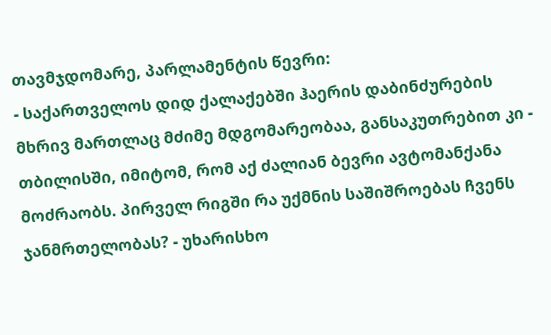თავმჯდომარე, პარლამენტის წევრი:
- საქართველოს დიდ ქალაქებში ჰაერის დაბინძურების მხრივ მართლაც მძიმე მდგომარეობაა, განსაკუთრებით კი - თბილისში, იმიტომ, რომ აქ ძალიან ბევრი ავტომანქანა მოძრაობს. პირველ რიგში რა უქმნის საშიშროებას ჩვენს ჯანმრთელობას? - უხარისხო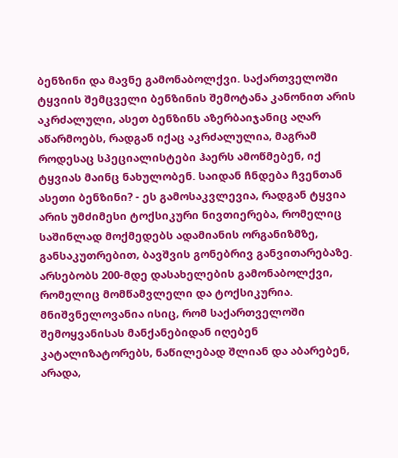ბენზინი და მავნე გამონაბოლქვი. საქართველოში ტყვიის შემცველი ბენზინის შემოტანა კანონით არის აკრძალული, ასეთ ბენზინს აზერბაიჯანიც აღარ აწარმოებს, რადგან იქაც აკრძალულია, მაგრამ როდესაც სპეციალისტები ჰაერს ამოწმებენ, იქ ტყვიას მაინც ნახულობენ. საიდან ჩნდება ჩვენთან ასეთი ბენზინი? - ეს გამოსაკვლევია, რადგან ტყვია არის უმძიმესი ტოქსიკური ნივთიერება, რომელიც საშინლად მოქმედებს ადამიანის ორგანიზმზე, განსაკუთრებით, ბავშვის გონებრივ განვითარებაზე. არსებობს 200-მდე დასახელების გამონაბოლქვი, რომელიც მომწამვლელი და ტოქსიკურია. მნიშვნელოვანია ისიც, რომ საქართველოში შემოყვანისას მანქანებიდან იღებენ კატალიზატორებს, ნაწილებად შლიან და აბარებენ, არადა,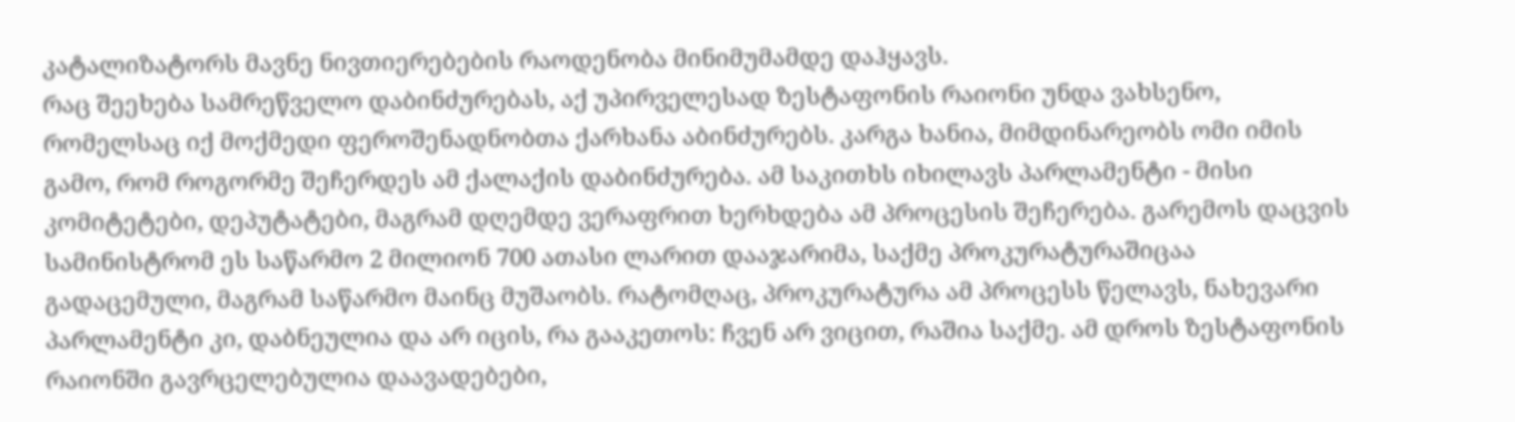კატალიზატორს მავნე ნივთიერებების რაოდენობა მინიმუმამდე დაჰყავს.
რაც შეეხება სამრეწველო დაბინძურებას, აქ უპირველესად ზესტაფონის რაიონი უნდა ვახსენო, რომელსაც იქ მოქმედი ფეროშენადნობთა ქარხანა აბინძურებს. კარგა ხანია, მიმდინარეობს ომი იმის გამო, რომ როგორმე შეჩერდეს ამ ქალაქის დაბინძურება. ამ საკითხს იხილავს პარლამენტი - მისი კომიტეტები, დეპუტატები, მაგრამ დღემდე ვერაფრით ხერხდება ამ პროცესის შეჩერება. გარემოს დაცვის სამინისტრომ ეს საწარმო 2 მილიონ 700 ათასი ლარით დააჯარიმა, საქმე პროკურატურაშიცაა გადაცემული, მაგრამ საწარმო მაინც მუშაობს. რატომღაც, პროკურატურა ამ პროცესს წელავს, ნახევარი პარლამენტი კი, დაბნეულია და არ იცის, რა გააკეთოს: ჩვენ არ ვიცით, რაშია საქმე. ამ დროს ზესტაფონის რაიონში გავრცელებულია დაავადებები,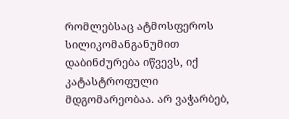რომლებსაც ატმოსფეროს სილიკომანგანუმით დაბინძურება იწვევს, იქ კატასტროფული მდგომარეობაა. არ ვაჭარბებ,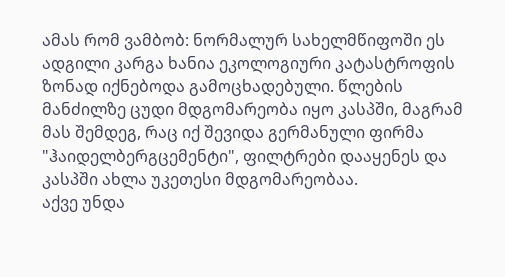ამას რომ ვამბობ: ნორმალურ სახელმწიფოში ეს ადგილი კარგა ხანია ეკოლოგიური კატასტროფის ზონად იქნებოდა გამოცხადებული. წლების მანძილზე ცუდი მდგომარეობა იყო კასპში, მაგრამ მას შემდეგ, რაც იქ შევიდა გერმანული ფირმა "ჰაიდელბერგცემენტი", ფილტრები დააყენეს და კასპში ახლა უკეთესი მდგომარეობაა.
აქვე უნდა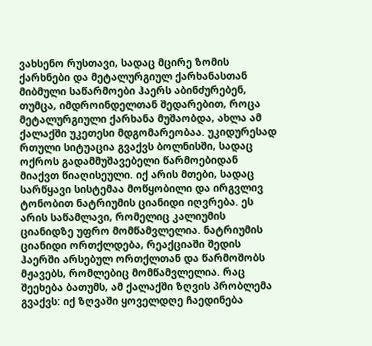ვახსენო რუსთავი, სადაც მცირე ზომის ქარხნები და მეტალურგიულ ქარხანასთან მიბმული საწარმოები ჰაერს აბინძურებენ, თუმცა, იმდროინდელთან შედარებით, როცა მეტალურგიული ქარხანა მუშაობდა, ახლა ამ ქალაქში უკეთესი მდგომარეობაა. უკიდურესად რთული სიტუაცია გვაქვს ბოლნისში, სადაც ოქროს გადამმუშავებელი წარმოებიდან მიაქვთ წიაღისეული. იქ არის მთები, სადაც სარწყავი სისტემაა მოწყობილი და ირგვლივ ტონობით ნატრიუმის ციანიდი იღვრება. ეს არის საწამლავი, რომელიც კალიუმის ციანიდზე უფრო მომწამვლელია. ნატრიუმის ციანიდი ორთქლდება, რეაქციაში შედის ჰაერში არსებულ ორთქლთან და წარმოშობს მჟავებს, რომლებიც მომწამვლელია. რაც შეეხება ბათუმს, ამ ქალაქში ზღვის პრობლემა გვაქვს: იქ ზღვაში ყოველდღე ჩაედინება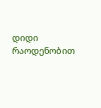დიდი რაოდენობით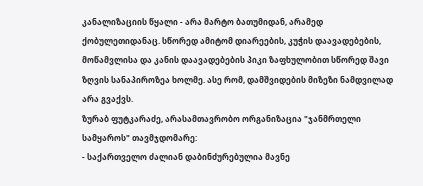კანალიზაციის წყალი - არა მარტო ბათუმიდან, არამედ ქობულეთიდანაც. სწორედ ამიტომ დიარეების, კუჭის დაავადებების, მოწამვლისა და კანის დაავადებების პიკი ზაფხულობით სწორედ შავი ზღვის სანაპიროზეა ხოლმე. ასე რომ, დამშვიდების მიზეზი ნამდვილად არა გვაქვს.
ზურაბ ფუტკარაძე, არასამთავრობო ორგანიზაცია "ჯანმრთელი სამყაროს" თავმჯდომარე:
- საქართველო ძალიან დაბინძურებულია მავნე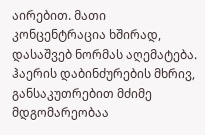აირებით. მათი კონცენტრაცია ხშირად, დასაშვებ ნორმას აღემატება. ჰაერის დაბინძურების მხრივ, განსაკუთრებით მძიმე მდგომარეობაა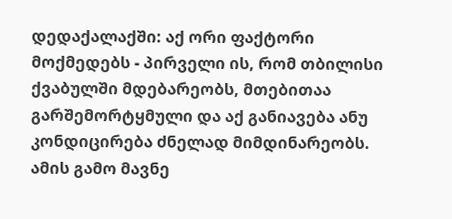დედაქალაქში: აქ ორი ფაქტორი მოქმედებს - პირველი ის, რომ თბილისი ქვაბულში მდებარეობს, მთებითაა გარშემორტყმული და აქ განიავება ანუ კონდიცირება ძნელად მიმდინარეობს. ამის გამო მავნე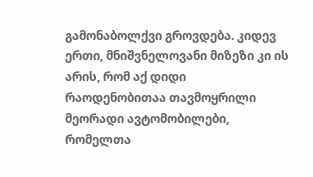გამონაბოლქვი გროვდება. კიდევ ერთი, მნიშვნელოვანი მიზეზი კი ის არის, რომ აქ დიდი რაოდენობითაა თავმოყრილი მეორადი ავტომობილები, რომელთა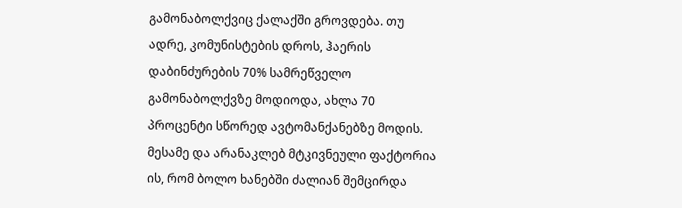გამონაბოლქვიც ქალაქში გროვდება. თუ ადრე, კომუნისტების დროს, ჰაერის დაბინძურების 70% სამრეწველო გამონაბოლქვზე მოდიოდა, ახლა 70 პროცენტი სწორედ ავტომანქანებზე მოდის. მესამე და არანაკლებ მტკივნეული ფაქტორია ის, რომ ბოლო ხანებში ძალიან შემცირდა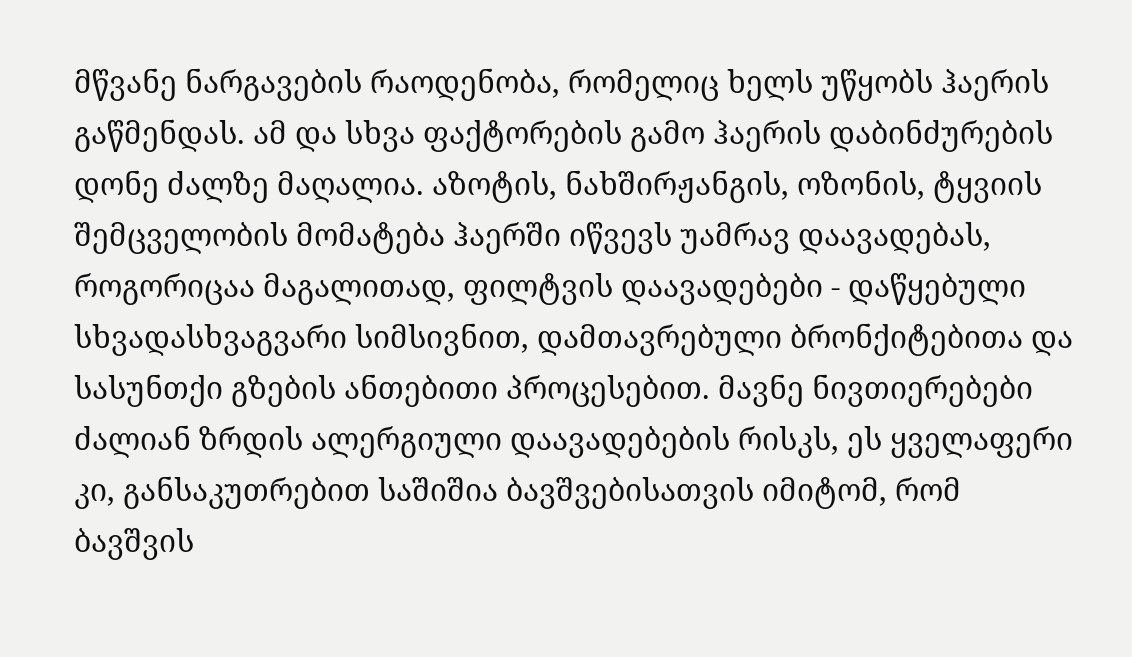მწვანე ნარგავების რაოდენობა, რომელიც ხელს უწყობს ჰაერის გაწმენდას. ამ და სხვა ფაქტორების გამო ჰაერის დაბინძურების დონე ძალზე მაღალია. აზოტის, ნახშირჟანგის, ოზონის, ტყვიის შემცველობის მომატება ჰაერში იწვევს უამრავ დაავადებას, როგორიცაა მაგალითად, ფილტვის დაავადებები - დაწყებული სხვადასხვაგვარი სიმსივნით, დამთავრებული ბრონქიტებითა და სასუნთქი გზების ანთებითი პროცესებით. მავნე ნივთიერებები ძალიან ზრდის ალერგიული დაავადებების რისკს, ეს ყველაფერი კი, განსაკუთრებით საშიშია ბავშვებისათვის იმიტომ, რომ ბავშვის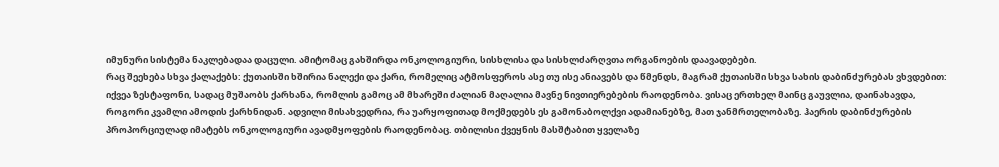იმუნური სისტემა ნაკლებადაა დაცული. ამიტომაც გახშირდა ონკოლოგიური, სისხლისა და სისხლძარღვთა ორგანოების დაავადებები.
რაც შეეხება სხვა ქალაქებს: ქუთაისში ხშირია ნალექი და ქარი, რომელიც ატმოსფეროს ასე თუ ისე ანიავებს და წმენდს, მაგრამ ქუთაისში სხვა სახის დაბინძურებას ვხვდებით: იქვეა ზესტაფონი, სადაც მუშაობს ქარხანა, რომლის გამოც ამ მხარეში ძალიან მაღალია მავნე ნივთიერებების რაოდენობა. ვისაც ერთხელ მაინც გაუვლია, დაინახავდა, როგორი კვამლი ამოდის ქარხნიდან. ადვილი მისახვედრია, რა უარყოფითად მოქმედებს ეს გამონაბოლქვი ადამიანებზე, მათ ჯანმრთელობაზე. ჰაერის დაბინძურების პროპორციულად იმატებს ონკოლოგიური ავადმყოფების რაოდენობაც. თბილისი ქვეყნის მასშტაბით ყველაზე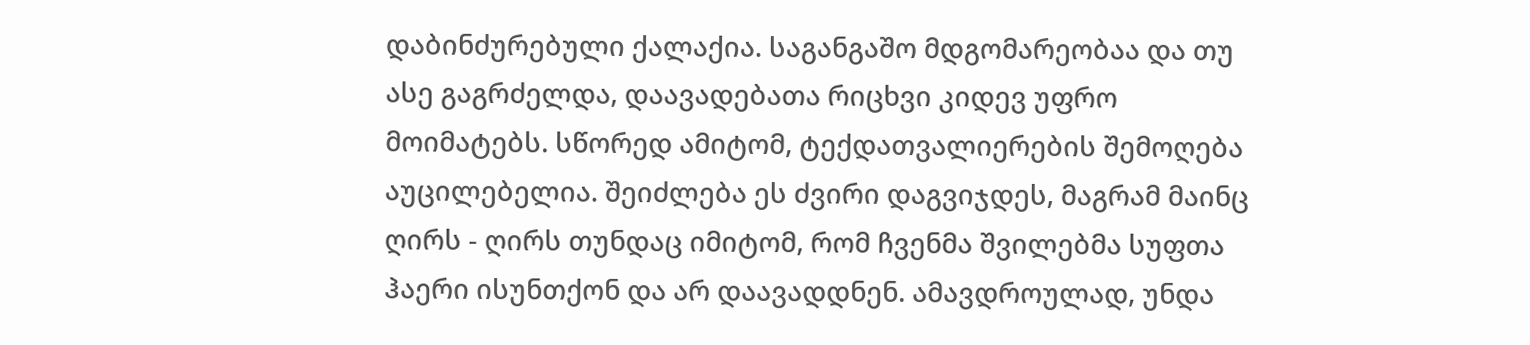დაბინძურებული ქალაქია. საგანგაშო მდგომარეობაა და თუ ასე გაგრძელდა, დაავადებათა რიცხვი კიდევ უფრო მოიმატებს. სწორედ ამიტომ, ტექდათვალიერების შემოღება აუცილებელია. შეიძლება ეს ძვირი დაგვიჯდეს, მაგრამ მაინც ღირს - ღირს თუნდაც იმიტომ, რომ ჩვენმა შვილებმა სუფთა ჰაერი ისუნთქონ და არ დაავადდნენ. ამავდროულად, უნდა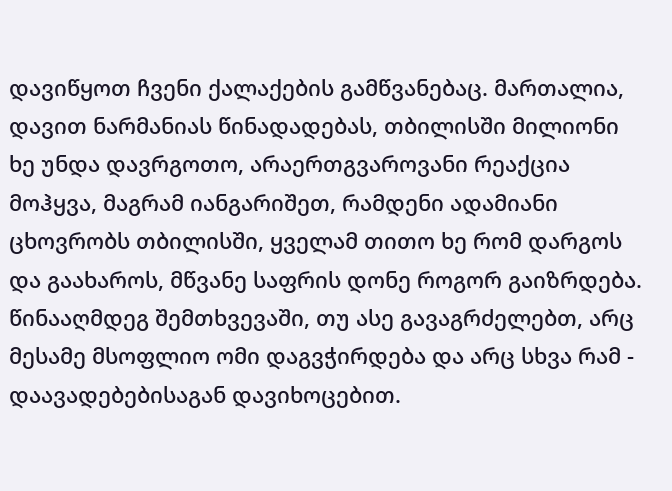დავიწყოთ ჩვენი ქალაქების გამწვანებაც. მართალია, დავით ნარმანიას წინადადებას, თბილისში მილიონი ხე უნდა დავრგოთო, არაერთგვაროვანი რეაქცია მოჰყვა, მაგრამ იანგარიშეთ, რამდენი ადამიანი ცხოვრობს თბილისში, ყველამ თითო ხე რომ დარგოს და გაახაროს, მწვანე საფრის დონე როგორ გაიზრდება. წინააღმდეგ შემთხვევაში, თუ ასე გავაგრძელებთ, არც მესამე მსოფლიო ომი დაგვჭირდება და არც სხვა რამ - დაავადებებისაგან დავიხოცებით.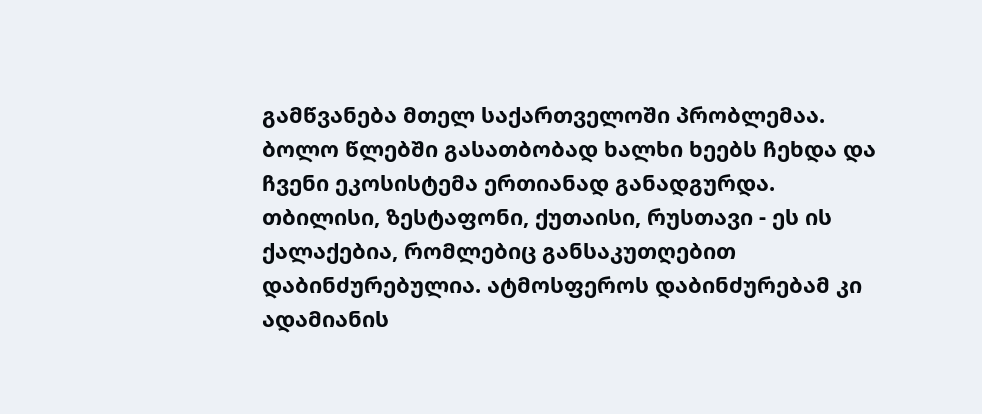გამწვანება მთელ საქართველოში პრობლემაა. ბოლო წლებში გასათბობად ხალხი ხეებს ჩეხდა და ჩვენი ეკოსისტემა ერთიანად განადგურდა. თბილისი, ზესტაფონი, ქუთაისი, რუსთავი - ეს ის ქალაქებია, რომლებიც განსაკუთღებით დაბინძურებულია. ატმოსფეროს დაბინძურებამ კი ადამიანის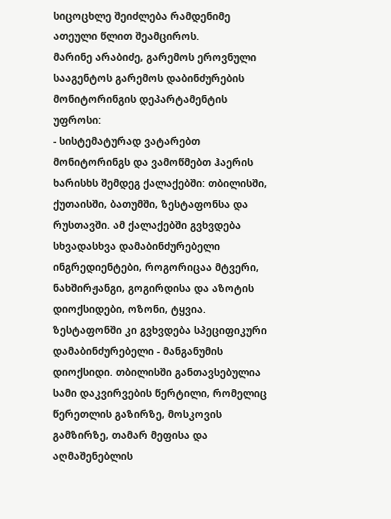სიცოცხლე შეიძლება რამდენიმე ათეული წლით შეამციროს.
მარინე არაბიძე, გარემოს ეროვნული სააგენტოს გარემოს დაბინძურების მონიტორინგის დეპარტამენტის უფროსი:
- სისტემატურად ვატარებთ მონიტორინგს და ვამოწმებთ ჰაერის ხარისხს შემდეგ ქალაქებში: თბილისში, ქუთაისში, ბათუმში, ზესტაფონსა და რუსთავში. ამ ქალაქებში გვხვდება სხვადასხვა დამაბინძურებელი ინგრედიენტები, როგორიცაა მტვერი, ნახშირჟანგი, გოგირდისა და აზოტის დიოქსიდები, ოზონი, ტყვია. ზესტაფონში კი გვხვდება სპეციფიკური დამაბინძურებელი - მანგანუმის დიოქსიდი. თბილისში განთავსებულია სამი დაკვირვების წერტილი, რომელიც წერეთლის გაზირზე, მოსკოვის გამზირზე, თამარ მეფისა და აღმაშენებლის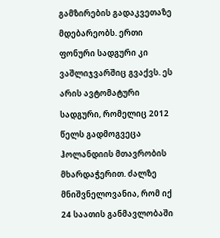გამზირების გადაკვეთაზე მდებარეობს. ერთი ფონური სადგური კი ვაშლიჯვარშიც გვაქვს. ეს არის ავტომატური სადგური, რომელიც 2012 წელს გადმოგვეცა ჰოლანდიის მთავრობის მხარდაჭერით. ძალზე მნიშვნელოვანია, რომ იქ 24 საათის განმავლობაში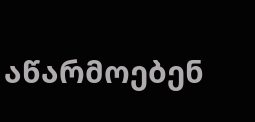აწარმოებენ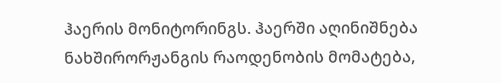ჰაერის მონიტორინგს. ჰაერში აღინიშნება ნახშირორჟანგის რაოდენობის მომატება,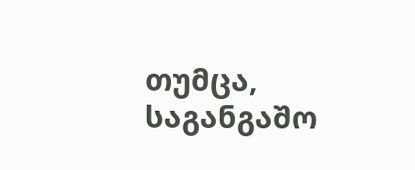თუმცა, საგანგაშო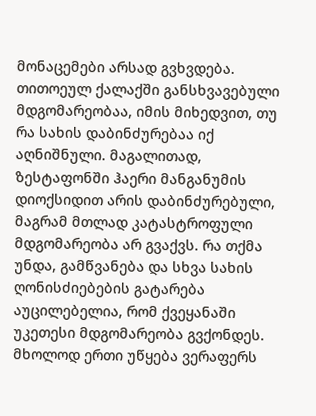მონაცემები არსად გვხვდება. თითოეულ ქალაქში განსხვავებული მდგომარეობაა, იმის მიხედვით, თუ რა სახის დაბინძურებაა იქ აღნიშნული. მაგალითად, ზესტაფონში ჰაერი მანგანუმის დიოქსიდით არის დაბინძურებული, მაგრამ მთლად კატასტროფული მდგომარეობა არ გვაქვს. რა თქმა უნდა, გამწვანება და სხვა სახის ღონისძიებების გატარება აუცილებელია, რომ ქვეყანაში უკეთესი მდგომარეობა გვქონდეს. მხოლოდ ერთი უწყება ვერაფერს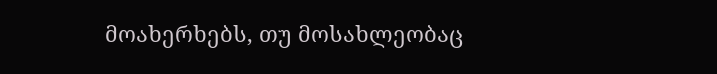მოახერხებს, თუ მოსახლეობაც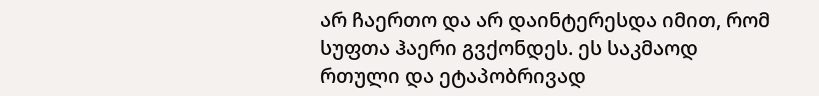არ ჩაერთო და არ დაინტერესდა იმით, რომ სუფთა ჰაერი გვქონდეს. ეს საკმაოდ რთული და ეტაპობრივად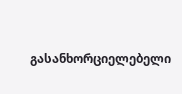გასანხორციელებელი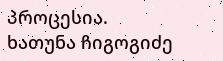პროცესია.
ხათუნა ჩიგოგიძე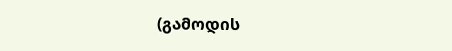(გამოდის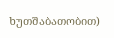ხუთშაბათობით)